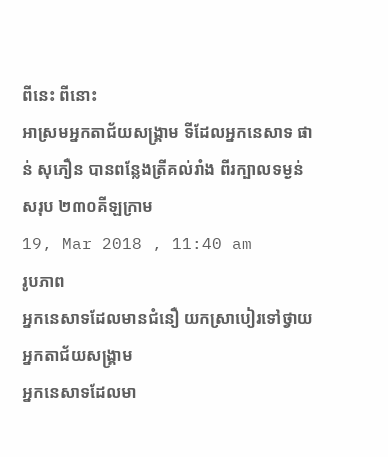ពីនេះ ពីនោះ
អាស្រមអ្នកតាជ័យសង្គ្រាម ទីដែលអ្នកនេសាទ ផាន់ សុភឿន បានពន្លែងត្រីគល់រាំង ពីរក្បាលទម្ងន់សរុប ២៣០គីឡក្រាម
19, Mar 2018 , 11:40 am
រូបភាព
អ្នកនេសាទដែលមានជំនឿ យកស្រាបៀរទៅថ្វាយអ្នកតាជ័យសង្គ្រាម
អ្នកនេសាទដែលមា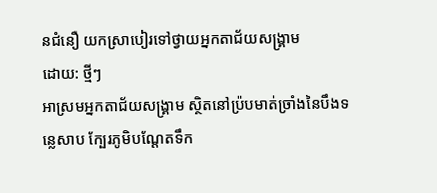នជំនឿ យកស្រាបៀរទៅថ្វាយអ្នកតាជ័យសង្គ្រាម
ដោយ: ថ្មីៗ
អាស្រមអ្នកតាជ័យសង្គ្រាម ស្ថិតនៅប្រ៉បមាត់ច្រាំងនៃបឹងទន្លេសាប ក្បែរភូមិបណ្តែតទឹក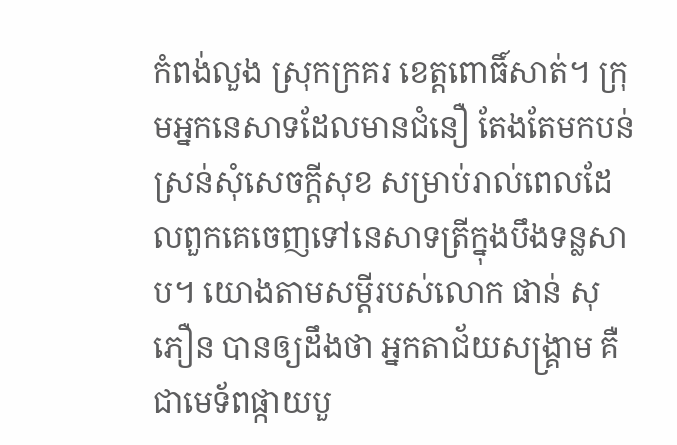កំពង់លួង ស្រុកក្រគរ ខេត្តពោធិ៍សាត់។ ក្រុមអ្នកនេសាទដែលមានជំនឿ តែងតែមកបន់ស្រន់សុំសេចក្តីសុខ សម្រាប់រាល់ពេលដែលពួកគេចេញទៅនេសាទត្រីក្នុងបឹងទន្លសាប។ យោងតាមសម្តីរបស់លោក ផាន់ សុភឿន បានឲ្យដឹងថា អ្នកតាជ័យសង្គ្រាម គឺជាមេទ័ពផ្កាយបួ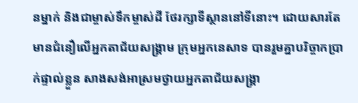នម្នាក់ និងជាម្ចាស់ទឹកម្ចាស់ដី ថែរក្សាទីស្ថាននៅទីនោះ។ ដោយសារតែមានជំនឿលើអ្នកតាជ័យសង្គ្រាម ក្រុមអ្នកនេសាទ បានរួមគ្នាបរិច្ចាកប្រាក់ផ្ទាល់ខ្លួន សាងសង់អាស្រមថ្វាយអ្នកតាជ័យសង្គ្រា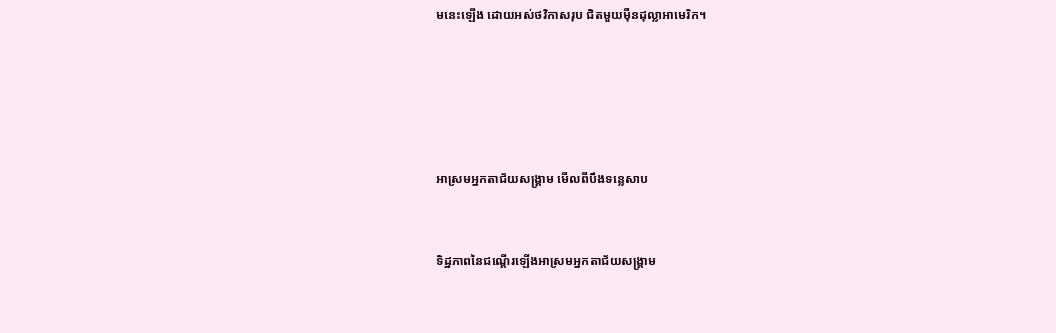មនេះឡើង ដោយអស់ថវិកាសរុប ជិតមួយម៉ឺនដុល្លាអាមេរិក។





អាស្រមអ្នកតាជ័យសង្គ្រាម មើលពីបឹងទន្លេសាប


ទិដ្ឋភាពនៃជណ្តើរឡើងអាស្រមអ្នកតាជ័យសង្គ្រាម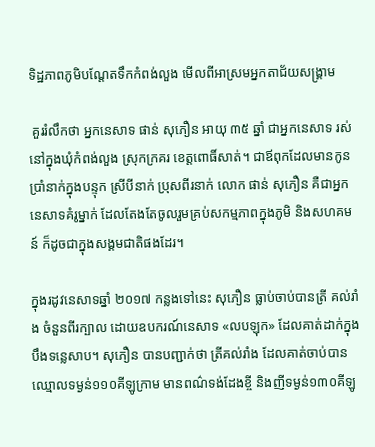ទិដ្ឋភាពភូមិបណ្តែតទឹកកំពង់លួង មើលពីអាស្រមអ្នកតាជ័យសង្គ្រាម

 គួររំលឹកថា អ្នកនេសាទ ផាន់ សុភឿន អាយុ ៣៥ ឆ្នាំ ជាអ្នកនេសាទ រស់នៅក្នុងឃុំកំពង់លួង ស្រុកក្រគរ ខេត្តពោធិ៍សាត់។ ជាឪពុកដែលមានកូនប្រាំនាក់ក្នុងបន្ទុក ស្រីបីនាក់ ប្រុសពីរនាក់ លោក ផាន់ សុភឿន គឺជាអ្នកនេសាទគំរូម្នាក់ ដែលតែងតែចូលរួមគ្រប់សកម្មភាពក្នុងភូមិ និងសហគមន៍ ក៏ដូចជាក្នុងសង្គមជាតិផងដែរ។

ក្នុងរដូវនេសាទឆ្នាំ ២០១៧ កន្លងទៅនេះ សុភឿន ធ្លាប់ចាប់បានត្រី គល់រាំង ចំនួនពីរក្បាល ដោយឧបករណ៍នេសាទ «លបឡុក» ដែលគាត់ដាក់ក្នុងបឹងទន្លេសាប។ សុភឿន បានបញ្ជាក់ថា ត្រីគល់រាំង ដែលគាត់ចាប់បាន ឈ្មោលទម្ងន់១១០គីឡូក្រាម មានពណ៌ទង់ដែងខ្ចី និងញីទម្ងន់១៣០គីឡូ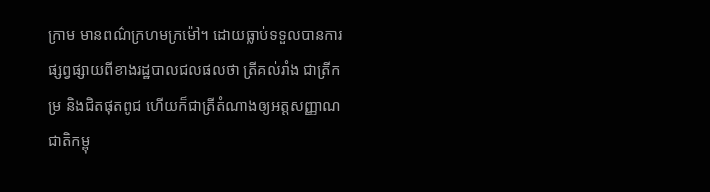ក្រាម មានពណ៌ក្រហមក្រម៉ៅ។ ដោយធ្លាប់ទទួលបានការផ្សព្វផ្សាយពីខាងរដ្ឋបាលជលផលថា ត្រីគល់រាំង ជាត្រីកម្រ និងជិតផុតពូជ ហើយក៏ជាត្រីតំណាងឲ្យអត្តសញ្ញាណជាតិកម្ពុ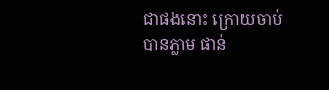ជាផងនោះ ក្រោយចាប់បានភ្លាម ផាន់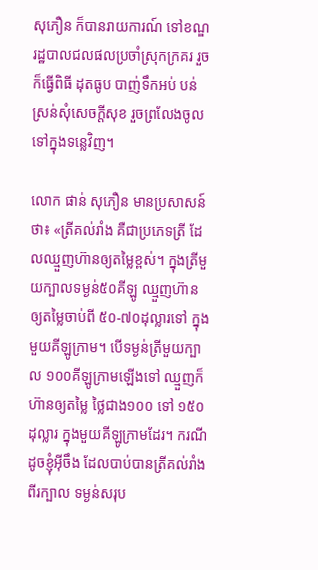សុភឿន ក៏បានរាយការណ៍ ទៅខណ្ឌរដ្ឋបាលជលផលប្រចាំស្រុកក្រគរ រួចក៏ធ្វើពិធី ដុតធូប បាញ់ទឹកអប់ បន់ស្រន់សុំសេចក្តីសុខ រួចព្រលែងចូលទៅក្នុងទន្លេវិញ។

លោក ផាន់ សុភឿន មានប្រសាសន៍ថា៖ «ត្រីគល់រាំង គឺជាប្រភេទត្រី ដែលឈ្មួញហ៊ានឲ្យតម្លៃខ្ពស់។ ក្នុងត្រីមួយក្បាលទម្ងន់៥០គីឡូ ឈ្មួញហ៊ានឲ្យតម្លៃចាប់ពី ៥០-៧០ដុល្លារទៅ ក្នុងមួយគីឡូក្រាម។ បើទម្ងន់ត្រីមួយក្បាល ១០០គីឡូក្រាមឡើងទៅ ឈ្មួញក៏ហ៊ានឲ្យតម្លៃ ថ្លៃជាង១០០ ទៅ ១៥០ដុល្លារ ក្នុងមួយគីឡូក្រាមដែរ។ ករណីដូចខ្ញុំអ៊ីចឹង ដែលបាប់បានត្រីគល់រាំងពីរក្បាល ទម្ងន់សរុប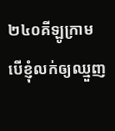២៤០គីឡូក្រាម បើខ្ញុំលក់ឲ្យឈ្មួញ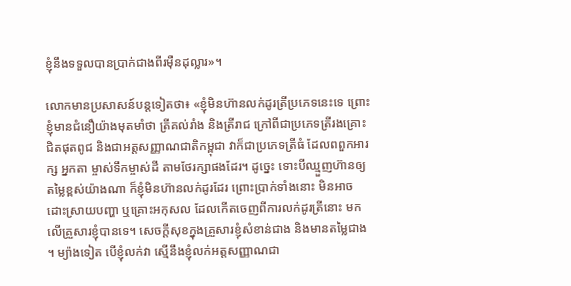ខ្ញុំនឹងទទួលបានប្រាក់ជាងពីរម៉ឺនដុល្លារ»។

លោកមានប្រសាសន៍បន្តទៀតថា៖ «ខ្ញុំមិនហ៊ានលក់ដូរត្រីប្រភេទនេះទេ ព្រោះខ្ញុំមានជំនឿយ៉ាងមុតមាំថា ត្រីគល់រាំង និងត្រីរាជ ក្រៅពីជាប្រភេទត្រីរងគ្រោះជិតផុតពូជ និងជាអត្តសញ្ញាណជាតិកម្ពុជា វាក៏ជាប្រភេទត្រីធំ ដែលពពួកអារក្ស អ្នកតា ម្ចាស់ទឹកម្ចាស់ដី តាមថែរក្សាផងដែរ។ ដូច្នេះ ទោះបីឈ្មួញហ៊ានឲ្យតម្លៃខ្ពស់យ៉ាងណា ក៏ខ្ញុំមិនហ៊ានលក់ដូរដែរ ព្រោះប្រាក់ទាំងនោះ មិនអាចដោះស្រាយបញ្ហា ឬគ្រោះអកុសល ដែលកើតចេញពីការលក់ដូរត្រីនោះ មកលើគ្រួសារខ្ញុំបានទេ។ សេចក្តីសុខក្នុងគ្រួសារខ្ញុំសំខាន់ជាង និងមានតម្លៃជាង។ ម្យ៉ាងទៀត បើខ្ញុំលក់វា ស្មើនឹងខ្ញុំលក់អត្តសញ្ញាណជា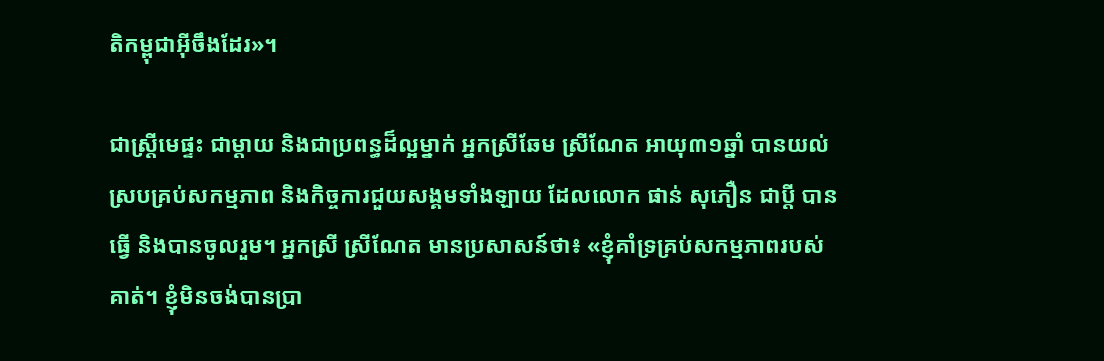តិកម្ពុជាអ៊ីចឹងដែរ»។

ជាស្ត្រីមេផ្ទះ ជាម្តាយ និងជាប្រពន្ធដ៏ល្អម្នាក់ អ្នកស្រីឆែម ស្រីណែត អាយុ៣១ឆ្នាំ បានយល់ស្របគ្រប់សកម្មភាព និងកិច្ចការជួយសង្គមទាំងឡាយ ដែលលោក ផាន់ សុភឿន ជាប្តី បានធ្វើ និងបានចូលរួម។ អ្នកស្រី ស្រីណែត មានប្រសាសន៍ថា៖ «ខ្ញុំគាំទ្រគ្រប់សកម្មភាពរបស់គាត់។ ខ្ញុំមិនចង់បានប្រា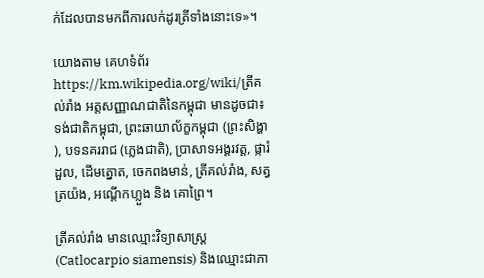ក់ដែលបានមកពីការលក់ដូរត្រីទាំងនោះទេ»។

យោងតាម គេហទំព័រ https://km.wikipedia.org/wiki/ត្រីគល់រាំង អត្តសញ្ញាណជាតិនៃកម្ពុជា មានដូចជា៖ ទង់ជាតិកម្ពុជា, ព្រះឆាយាល័ក្ខកម្ពុជា (ព្រះសិង្ហា), បទនគររាជ (ភ្លេងជាតិ), ប្រាសាទអង្គរវត្ត, ផ្ការំដួល, ដើមត្នោត, ចេកពងមាន់, ត្រីគល់រាំង, សត្វត្រយ៉ង, អណ្ដើកហ្លួង និង គោព្រៃ។

ត្រីគល់រាំង មានឈ្មោះវិទ្យាសាស្ត្រ (Catlocarpio siamensis) និងឈ្មោះជាភា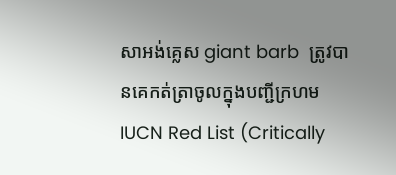សាអង់គ្លេស giant barb  ត្រូវបានគេកត់ត្រាចូលក្នុងបញ្ជីក្រហម IUCN Red List (Critically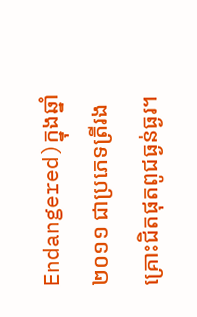Endangered)ក្នុងឆ្នាំ ២០១១ ជាប្រភេទត្រីរងគ្រោះជិតផុតពូជធ្ងន់ធ្ងរ។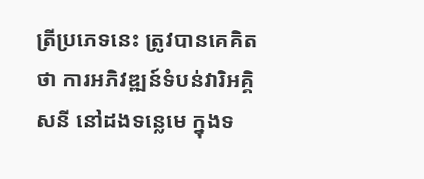ត្រីប្រភេទនេះ ត្រូវបានគេគិតថា ការអភិវឌ្ឍន៍ទំបន់វារិអគ្គិសនី នៅដងទន្លេមេ ក្នុងទ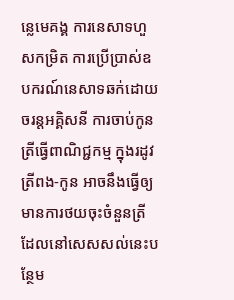ន្លេមេគង្គ ការនេសាទហួសកម្រិត ការប្រើប្រាស់ឧបករណ៍នេសាទឆក់ដោយចរន្តអគ្គិសនី ការចាប់កូនត្រីធ្វើពាណិជ្ជកម្ម ក្នុងរដូវត្រីពង-កូន អាចនឹងធ្វើឲ្យមានការថយចុះចំនួនត្រី ដែលនៅសេសសល់នេះបន្ថែម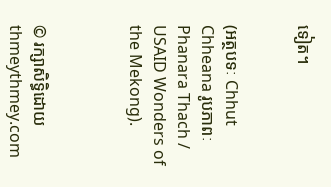ទៀត។


(អត្ថបទៈ Chhut Chheana រូបភាពៈ Phanara Thach / USAID Wonders of the Mekong).



© រក្សាសិទ្ធិដោយ thmeythmey.com